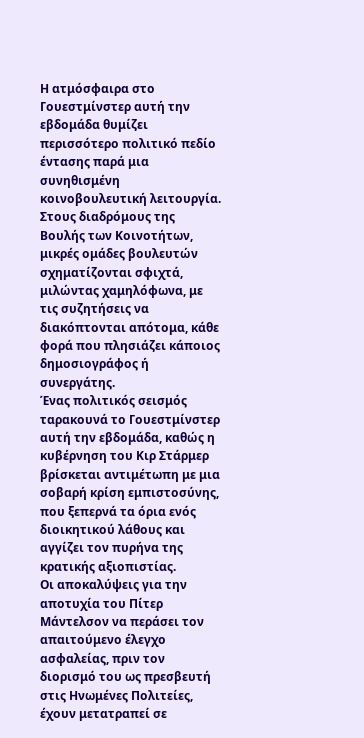Η ατμόσφαιρα στο Γουεστμίνστερ αυτή την εβδομάδα θυμίζει περισσότερο πολιτικό πεδίο έντασης παρά μια συνηθισμένη κοινοβουλευτική λειτουργία.
Στους διαδρόμους της Βουλής των Κοινοτήτων, μικρές ομάδες βουλευτών σχηματίζονται σφιχτά, μιλώντας χαμηλόφωνα, με τις συζητήσεις να διακόπτονται απότομα, κάθε φορά που πλησιάζει κάποιος δημοσιογράφος ή συνεργάτης.
Ένας πολιτικός σεισμός ταρακουνά το Γουεστμίνστερ αυτή την εβδομάδα, καθώς η κυβέρνηση του Κιρ Στάρμερ βρίσκεται αντιμέτωπη με μια σοβαρή κρίση εμπιστοσύνης, που ξεπερνά τα όρια ενός διοικητικού λάθους και αγγίζει τον πυρήνα της κρατικής αξιοπιστίας.
Οι αποκαλύψεις για την αποτυχία του Πίτερ Μάντελσον να περάσει τον απαιτούμενο έλεγχο ασφαλείας, πριν τον διορισμό του ως πρεσβευτή στις Ηνωμένες Πολιτείες, έχουν μετατραπεί σε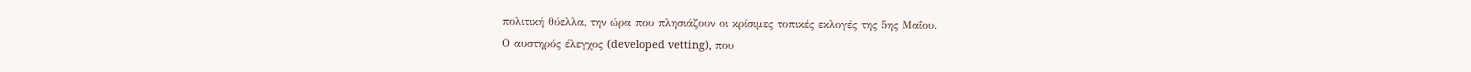πολιτική θύελλα, την ώρα που πλησιάζουν οι κρίσιμες τοπικές εκλογές της 5ης Μαΐου.
Ο αυστηρός έλεγχος (developed vetting), που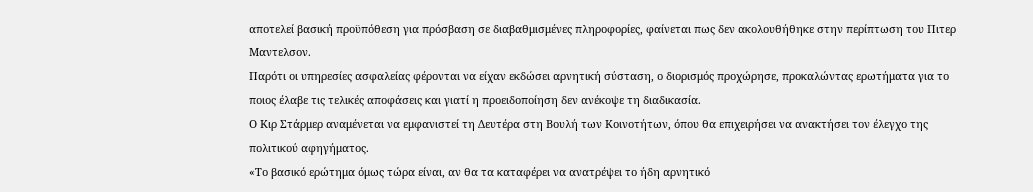αποτελεί βασική προϋπόθεση για πρόσβαση σε διαβαθμισμένες πληροφορίες, φαίνεται πως δεν ακολουθήθηκε στην περίπτωση του Πιτερ Μαντελσον.
Παρότι οι υπηρεσίες ασφαλείας φέρονται να είχαν εκδώσει αρνητική σύσταση, ο διορισμός προχώρησε, προκαλώντας ερωτήματα για το ποιος έλαβε τις τελικές αποφάσεις και γιατί η προειδοποίηση δεν ανέκοψε τη διαδικασία.
Ο Κιρ Στάρμερ αναμένεται να εμφανιστεί τη Δευτέρα στη Βουλή των Κοινοτήτων, όπου θα επιχειρήσει να ανακτήσει τον έλεγχο της πολιτικού αφηγήματος.
«Το βασικό ερώτημα όμως τώρα είναι, αν θα τα καταφέρει να ανατρέψει το ήδη αρνητικό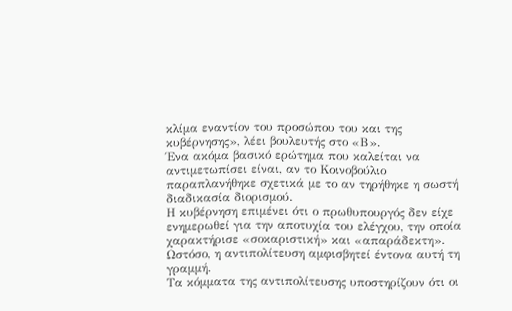κλίμα εναντίον του προσώπου του και της κυβέρνησης», λέει βουλευτής στο «Β».
Ένα ακόμα βασικό ερώτημα που καλείται να αντιμετωπίσει είναι, αν το Κοινοβούλιο παραπλανήθηκε σχετικά με το αν τηρήθηκε η σωστή διαδικασία διορισμού.
Η κυβέρνηση επιμένει ότι ο πρωθυπουργός δεν είχε ενημερωθεί για την αποτυχία του ελέγχου, την οποία χαρακτήρισε «σοκαριστική» και «απαράδεκτη».
Ωστόσο, η αντιπολίτευση αμφισβητεί έντονα αυτή τη γραμμή.
Τα κόμματα της αντιπολίτευσης υποστηρίζουν ότι οι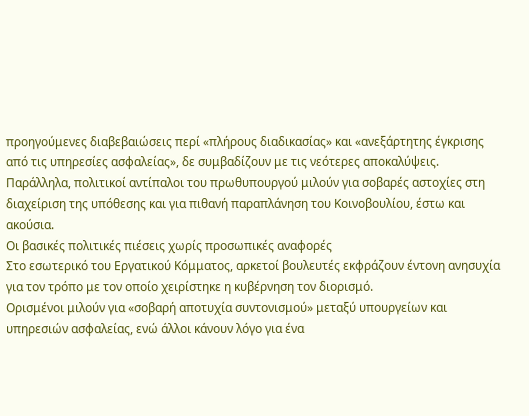προηγούμενες διαβεβαιώσεις περί «πλήρους διαδικασίας» και «ανεξάρτητης έγκρισης από τις υπηρεσίες ασφαλείας», δε συμβαδίζουν με τις νεότερες αποκαλύψεις.
Παράλληλα, πολιτικοί αντίπαλοι του πρωθυπουργού μιλούν για σοβαρές αστοχίες στη διαχείριση της υπόθεσης και για πιθανή παραπλάνηση του Κοινοβουλίου, έστω και ακούσια.
Οι βασικές πολιτικές πιέσεις χωρίς προσωπικές αναφορές
Στο εσωτερικό του Εργατικού Κόμματος, αρκετοί βουλευτές εκφράζουν έντονη ανησυχία για τον τρόπο με τον οποίο χειρίστηκε η κυβέρνηση τον διορισμό.
Ορισμένοι μιλούν για «σοβαρή αποτυχία συντονισμού» μεταξύ υπουργείων και υπηρεσιών ασφαλείας, ενώ άλλοι κάνουν λόγο για ένα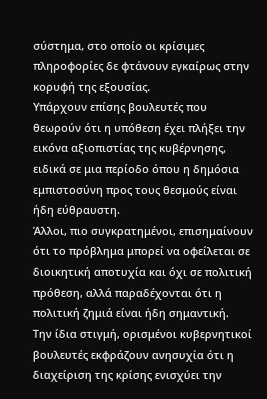σύστημα, στο οποίο οι κρίσιμες πληροφορίες δε φτάνουν εγκαίρως στην κορυφή της εξουσίας.
Υπάρχουν επίσης βουλευτές που θεωρούν ότι η υπόθεση έχει πλήξει την εικόνα αξιοπιστίας της κυβέρνησης, ειδικά σε μια περίοδο όπου η δημόσια εμπιστοσύνη προς τους θεσμούς είναι ήδη εύθραυστη.
Άλλοι, πιο συγκρατημένοι, επισημαίνουν ότι το πρόβλημα μπορεί να οφείλεται σε διοικητική αποτυχία και όχι σε πολιτική πρόθεση, αλλά παραδέχονται ότι η πολιτική ζημιά είναι ήδη σημαντική.
Την ίδια στιγμή, ορισμένοι κυβερνητικοί βουλευτές εκφράζουν ανησυχία ότι η διαχείριση της κρίσης ενισχύει την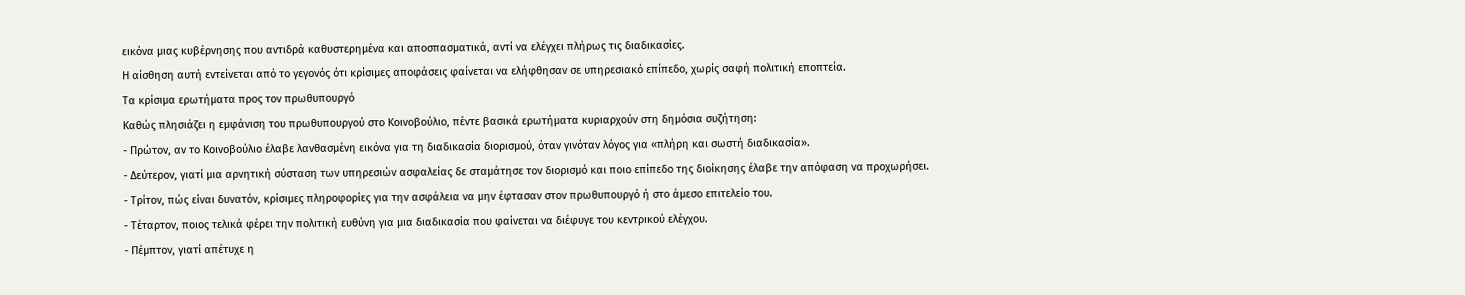εικόνα μιας κυβέρνησης που αντιδρά καθυστερημένα και αποσπασματικά, αντί να ελέγχει πλήρως τις διαδικασίες.
Η αίσθηση αυτή εντείνεται από το γεγονός ότι κρίσιμες αποφάσεις φαίνεται να ελήφθησαν σε υπηρεσιακό επίπεδο, χωρίς σαφή πολιτική εποπτεία.
Τα κρίσιμα ερωτήματα προς τον πρωθυπουργό
Καθώς πλησιάζει η εμφάνιση του πρωθυπουργού στο Κοινοβούλιο, πέντε βασικά ερωτήματα κυριαρχούν στη δημόσια συζήτηση:
- Πρώτον, αν το Κοινοβούλιο έλαβε λανθασμένη εικόνα για τη διαδικασία διορισμού, όταν γινόταν λόγος για «πλήρη και σωστή διαδικασία».
- Δεύτερον, γιατί μια αρνητική σύσταση των υπηρεσιών ασφαλείας δε σταμάτησε τον διορισμό και ποιο επίπεδο της διοίκησης έλαβε την απόφαση να προχωρήσει.
- Τρίτον, πώς είναι δυνατόν, κρίσιμες πληροφορίες για την ασφάλεια να μην έφτασαν στον πρωθυπουργό ή στο άμεσο επιτελείο του.
- Τέταρτον, ποιος τελικά φέρει την πολιτική ευθύνη για μια διαδικασία που φαίνεται να διέφυγε του κεντρικού ελέγχου.
- Πέμπτον, γιατί απέτυχε η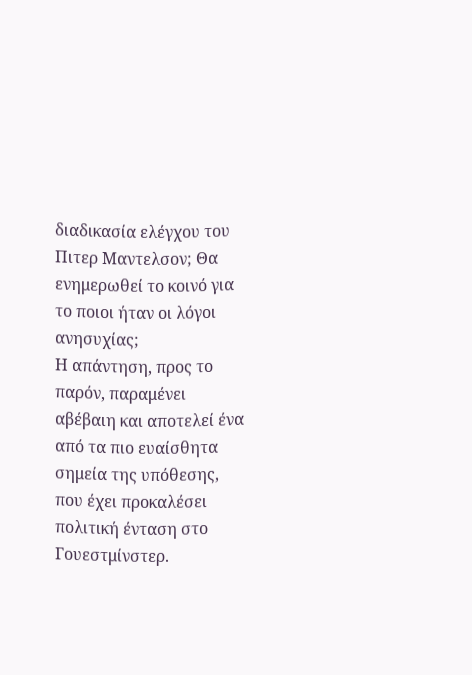διαδικασία ελέγχου του Πιτερ Μαντελσον; Θα ενημερωθεί το κοινό για το ποιοι ήταν οι λόγοι ανησυχίας;
Η απάντηση, προς το παρόν, παραμένει αβέβαιη και αποτελεί ένα από τα πιο ευαίσθητα σημεία της υπόθεσης, που έχει προκαλέσει πολιτική ένταση στο Γουεστμίνστερ.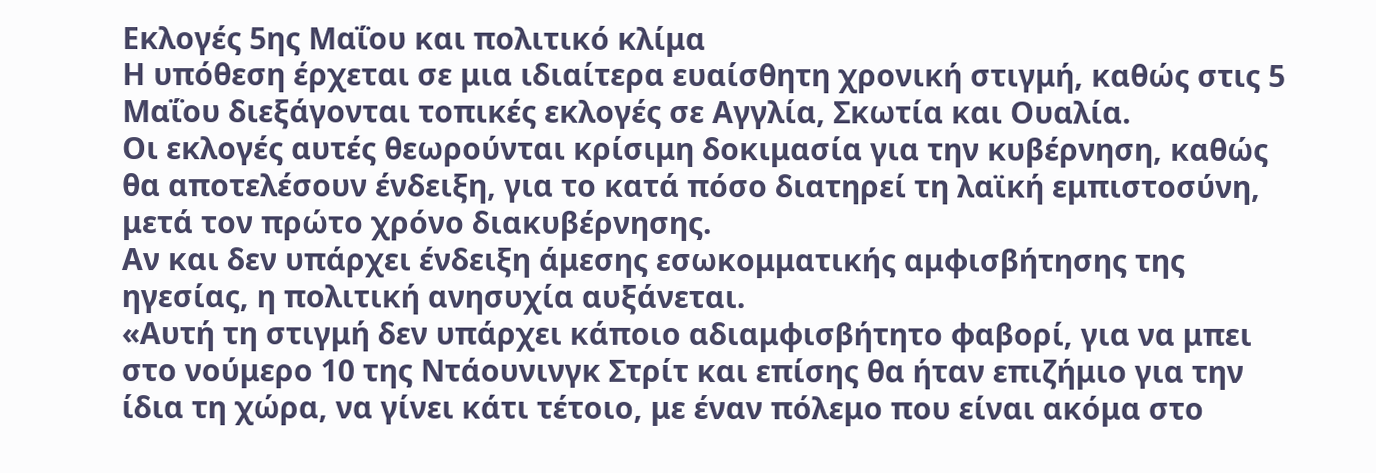Εκλογές 5ης Μαΐου και πολιτικό κλίμα
Η υπόθεση έρχεται σε μια ιδιαίτερα ευαίσθητη χρονική στιγμή, καθώς στις 5 Μαΐου διεξάγονται τοπικές εκλογές σε Αγγλία, Σκωτία και Ουαλία.
Οι εκλογές αυτές θεωρούνται κρίσιμη δοκιμασία για την κυβέρνηση, καθώς θα αποτελέσουν ένδειξη, για το κατά πόσο διατηρεί τη λαϊκή εμπιστοσύνη, μετά τον πρώτο χρόνο διακυβέρνησης.
Αν και δεν υπάρχει ένδειξη άμεσης εσωκομματικής αμφισβήτησης της ηγεσίας, η πολιτική ανησυχία αυξάνεται.
«Αυτή τη στιγμή δεν υπάρχει κάποιο αδιαμφισβήτητο φαβορί, για να μπει στο νούμερο 10 της Ντάουνινγκ Στρίτ και επίσης θα ήταν επιζήμιο για την ίδια τη χώρα, να γίνει κάτι τέτοιο, με έναν πόλεμο που είναι ακόμα στο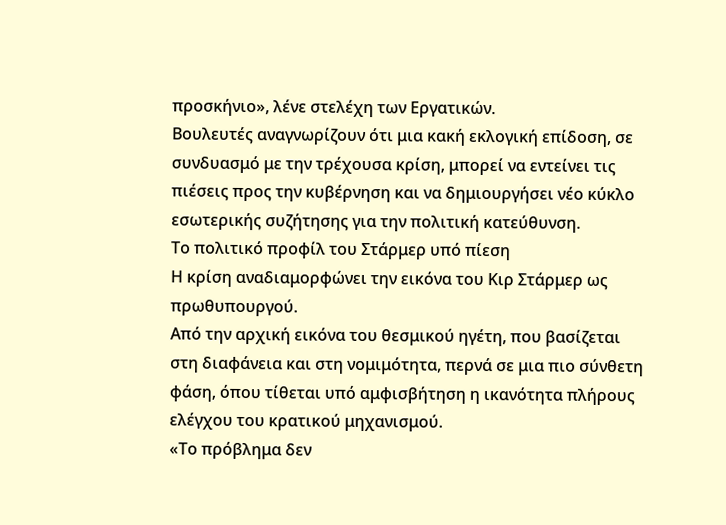προσκήνιο», λένε στελέχη των Εργατικών.
Βουλευτές αναγνωρίζουν ότι μια κακή εκλογική επίδοση, σε συνδυασμό με την τρέχουσα κρίση, μπορεί να εντείνει τις πιέσεις προς την κυβέρνηση και να δημιουργήσει νέο κύκλο εσωτερικής συζήτησης για την πολιτική κατεύθυνση.
Το πολιτικό προφίλ του Στάρμερ υπό πίεση
Η κρίση αναδιαμορφώνει την εικόνα του Κιρ Στάρμερ ως πρωθυπουργού.
Από την αρχική εικόνα του θεσμικού ηγέτη, που βασίζεται στη διαφάνεια και στη νομιμότητα, περνά σε μια πιο σύνθετη φάση, όπου τίθεται υπό αμφισβήτηση η ικανότητα πλήρους ελέγχου του κρατικού μηχανισμού.
«Το πρόβλημα δεν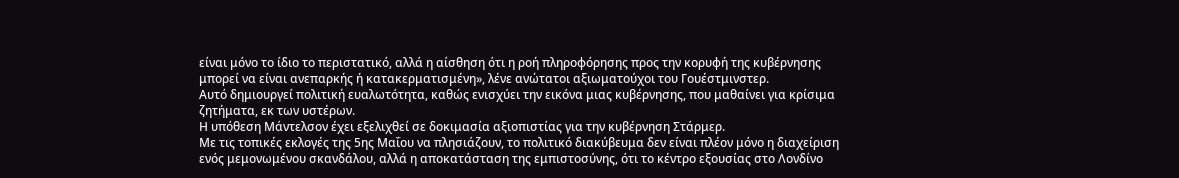είναι μόνο το ίδιο το περιστατικό, αλλά η αίσθηση ότι η ροή πληροφόρησης προς την κορυφή της κυβέρνησης μπορεί να είναι ανεπαρκής ή κατακερματισμένη», λένε ανώτατοι αξιωματούχοι του Γουέστμινστερ.
Αυτό δημιουργεί πολιτική ευαλωτότητα, καθώς ενισχύει την εικόνα μιας κυβέρνησης, που μαθαίνει για κρίσιμα ζητήματα, εκ των υστέρων.
Η υπόθεση Μάντελσον έχει εξελιχθεί σε δοκιμασία αξιοπιστίας για την κυβέρνηση Στάρμερ.
Με τις τοπικές εκλογές της 5ης Μαΐου να πλησιάζουν, το πολιτικό διακύβευμα δεν είναι πλέον μόνο η διαχείριση ενός μεμονωμένου σκανδάλου, αλλά η αποκατάσταση της εμπιστοσύνης, ότι το κέντρο εξουσίας στο Λονδίνο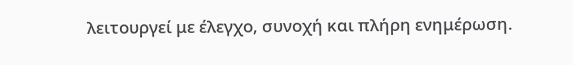λειτουργεί με έλεγχο, συνοχή και πλήρη ενημέρωση.